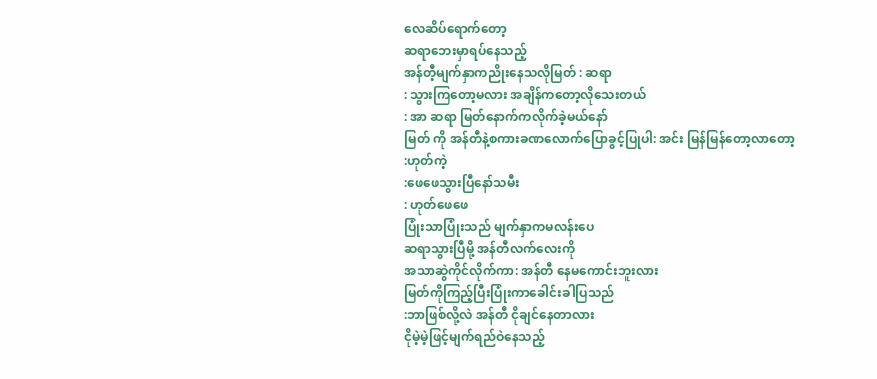လေဆိပ်ရောက်တော့
ဆရာဘေးမှာရပ်နေသည့်
အန်တီ့မျက်နှာကညိုးနေသလိုမြတ် : ဆရာ
: သွားကြတော့မလား အချိန်ကတော့လိုသေးတယ်
: အာ ဆရာ မြတ်နောက်ကလိုက်ခဲ့မယ်နော်
မြတ် ကို အန်တီနဲ့စကားခဏလောက်ပြောခွင့်ပြုပါ: အင်း မြန်မြန်တော့လာတော့
:ဟုတ်ကဲ့
:ဖေဖေသွားပြီနော်သမီး
: ဟုတ်ဖေဖေ
ပြုံးသာပြုံးသည် မျက်နှာကမလန်းပေ
ဆရာသွားပြီမို့ အန်တီလက်လေးကို
အသာဆွဲကိုင်လိုက်ကာ: အန်တီ နေမကောင်းဘူးလား
မြတ်ကိုကြည့်ပြီးပြုံးကာခေါင်းခါပြသည်
:ဘာဖြစ်လို့လဲ အန်တီ ငိုချင်နေတာလား
ငိုမဲ့မဲ့ဖြင့်မျက်ရည်ဝဲနေသည့်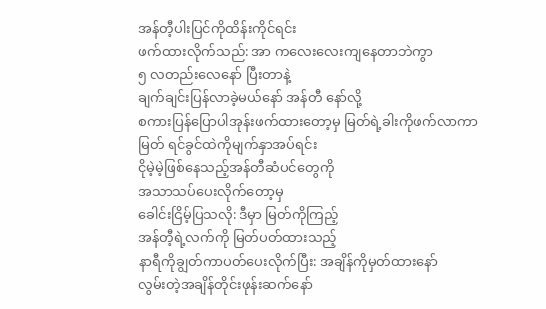အန်တီ့ပါးပြင်ကိုထိန်းကိုင်ရင်း
ဖက်ထားလိုက်သည်: အာ ကလေးလေးကျနေတာဘဲကွာ
၅ လတည်းလေနော် ပြီးတာနဲ့
ချက်ချင်းပြန်လာခဲ့မယ်နော် အန်တီ နော်လို့
စကားပြန်ပြောပါအုန်းဖက်ထားတော့မှ မြတ်ရဲ့ခါးကိုဖက်လာကာ
မြတ် ရင်ခွင်ထဲကိုမျက်နှာအပ်ရင်း
ငိုမဲ့မဲ့ဖြစ်နေသည့်အန်တီဆံပင်တွေကို
အသာသပ်ပေးလိုက်တော့မှ
ခေါင်းငြိမ့်ပြသလို: ဒီမှာ မြတ်ကိုကြည့်
အန်တီ့ရဲ့လက်ကို မြတ်ပတ်ထားသည့်
နာရီကိုချွတ်ကာပတ်ပေးလိုက်ပြီး: အချိန်ကိုမှတ်ထားနော်
လွမ်းတဲ့အချိန်တိုင်းဖုန်းဆက်နော်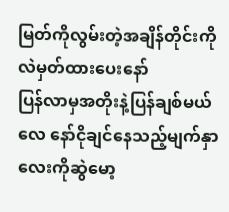မြတ်ကိုလွမ်းတဲ့အချိန်တိုင်းကိုလဲမှတ်ထားပေးနော်
ပြန်လာမှအတိုးနဲ့ပြန်ချစ်မယ်လေ နော်ငိုချင်နေသည့်မျက်နှာလေးကိုဆွဲမော့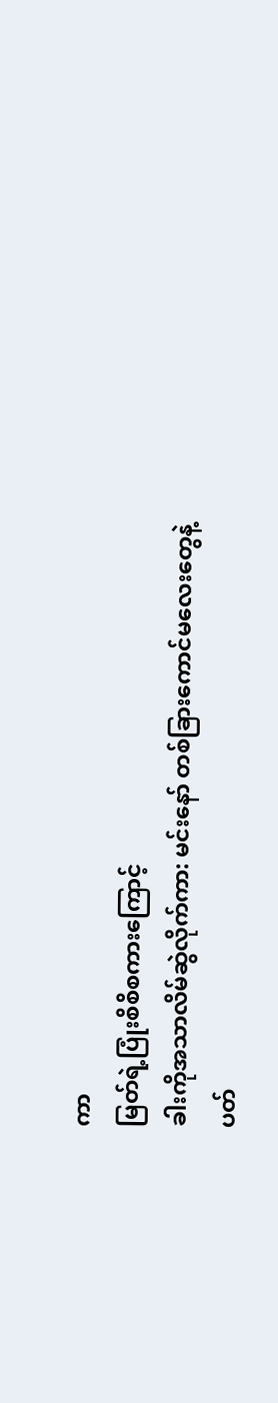ကာ
မြတ်ရဲ့ပြုံးစိစိစကားကြောင့်
ခါးကိုအသာလိမ်ဆွဲလိုက်ကာ: မင်းနော် တစ်ခြားကောင်မလေးတွေနဲ့
ပတ်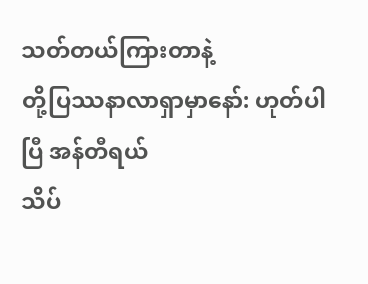သတ်တယ်ကြားတာနဲ့
တို့ပြဿနာလာရှာမှာနော်: ဟုတ်ပါပြီ အန်တီရယ်
သိပ်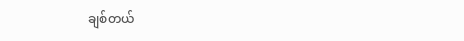ချစ်တယ်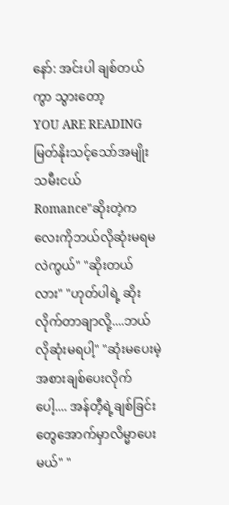နော်: အင်းပါ ချစ်တယ်ကွာ သွားတော့
YOU ARE READING
မြတ်နိုးသင့်သော်အမျိုးသမီးငယ်
Romance"ဆိုးတဲ့ကလေးကိုဘယ်လိုဆုံးမရမလဲကွယ်" "ဆိုးတယ်လား" "ဟုတ်ပါရဲ့ ဆိုးလိုက်တာချာလို့....ဘယ်လိုဆုံးမရပါ့" "ဆုံးမပေးမဲ့အစားချစ်ပေးလိုက်ပေါ့.... အန်တီ့ရဲ့ချစ်ခြင်းတွေအောက်မှာလိမ္မာပေးမယ်" "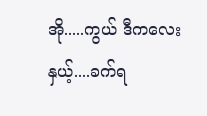အို.....ကွယ် ဒီကလေးနှယ့်....ခက်ရ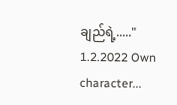ချည်ရဲ့....." 1.2.2022 Own character...